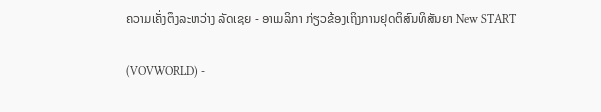ຄວາມເຄັ່ງຕຶງລະຫວ່າງ ລັດເຊຍ - ອາເມລິກາ ກ່ຽວຂ້ອງເຖິງການຢຸດຕິສົນທິສັນຍາ New START

(VOVWORLD) -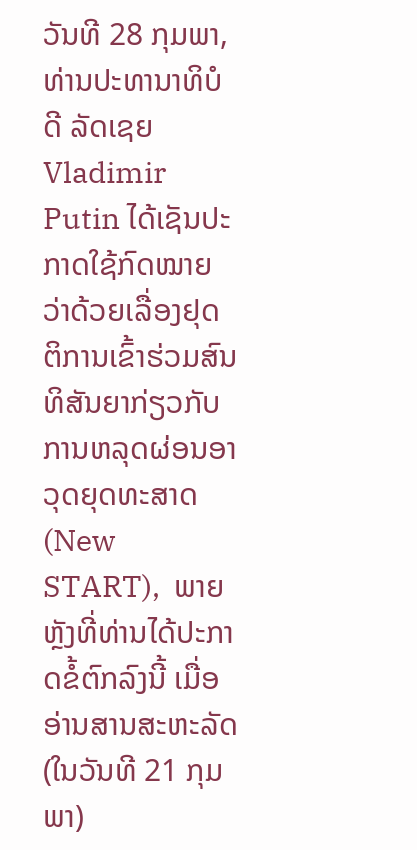ວັນທີ 28 ກຸມພາ, ທ່ານປະທານາທິບໍດີ ລັດເຊຍ Vladimir Putin ໄດ້ເຊັນປະກາດໃຊ້ກົດໝາຍວ່າດ້ວຍເລື່ອງຢຸດຕິການເຂົ້າຮ່ວມສົນທິສັນຍາກ່ຽວກັບການຫລຸດຜ່ອນອາວຸດຍຸດທະສາດ (New START),  ພາຍຫຼັງທີ່ທ່ານໄດ້ປະກາດຂໍ້ຕົກລົງນີ້ ເມື່ອອ່ານສານສະຫະລັດ (ໃນວັນທີ 21 ກຸມພາ)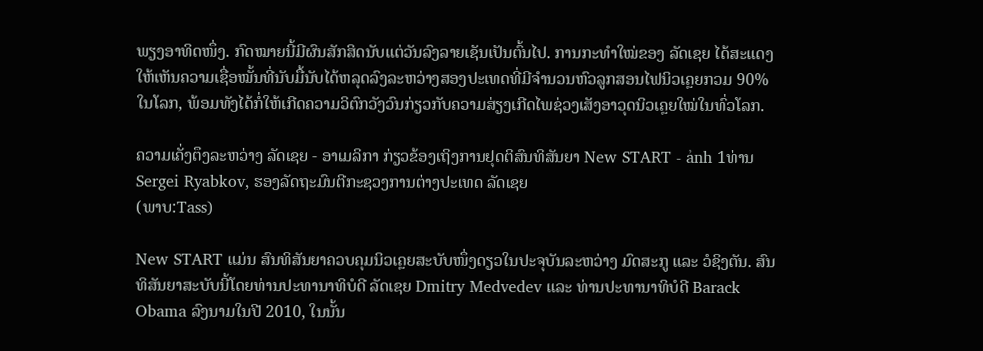ພຽງອາທິດໜຶ່ງ. ກົດໝາຍນີ້ມີຜົນສັກສິດນັບແຕ່ວັນລົງລາຍເຊັນເປັນຕົ້ນໄປ. ການກະທຳໃໝ່ຂອງ ລັດເຊຍ ໄດ້ສະແດງໃຫ້ເຫັນຄວາມເຊື່ອໝັ້ນທີ່ນັບມື້ນັບໄດ້ຫລຸດລົງລະຫວ່າງສອງປະເທດທີ່ມີຈຳນວນຫົວລູກສອນໄຟນິວເຄຼຍກວມ 90% ໃນໂລກ, ພ້ອມທັງໄດ້ກໍ່ໃຫ້ເກີດຄວາມວິຕົກວັງວົນກ່ຽວກັບຄວາມສ່ຽງເກີດໄພຊ່ວງເສັງອາວຸດນິວເຄຼຍໃໝ່ໃນທົ່ວໂລກ.

ຄວາມເຄັ່ງຕຶງລະຫວ່າງ ລັດເຊຍ - ອາເມລິກາ ກ່ຽວຂ້ອງເຖິງການຢຸດຕິສົນທິສັນຍາ New START - ảnh 1ທ່ານ Sergei Ryabkov, ຮອງລັດຖະມົນຕີກະຊວງການຕ່າງປະເທດ ລັດເຊຍ
(ພາບ:Tass)

New START ແມ່ນ ສົນທິສັນຍາຄວບຄຸມນິວເຄຼຍສະບັບໜຶ່ງດຽວໃນປະຈຸບັນລະຫວ່າງ ມົດສະກູ ແລະ ວໍຊິງຕັນ. ສົນທິສັນຍາສະບັບນີ້ໂດຍທ່ານປະທານາທິບໍດີ ລັດເຊຍ Dmitry Medvedev ແລະ ທ່ານປະທານາທິບໍດີ Barack Obama ລົງນາມໃນປີ 2010, ໃນນັ້ນ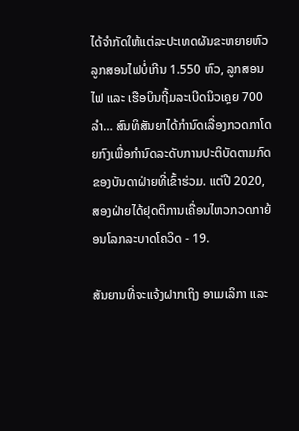ໄດ້ຈຳກັດໃຫ້ແຕ່ລະປະເທດຜັນຂະຫຍາຍຫົວລູກສອນໄຟບໍ່ເກີນ 1.550 ຫົວ, ລູກສອນໄຟ ແລະ ເຮືອບິນຖີ້ມລະເບີດນິວເຄຼຍ 700 ລຳ… ສົນທິສັນຍາໄດ້ກຳນົດເລື່ອງກວດກາໂດຍກົງເພື່ອກຳນົດລະດັບການປະຕິບັດຕາມກົດຂອງບັນດາຝ່າຍທີ່ເຂົ້າຮ່ວມ. ແຕ່ປີ 2020, ສອງຝ່າຍໄດ້ຢຸດຕິການເຄື່ອນໄຫວກວດກາຍ້ອນໂລກລະບາດໂຄວິດ - 19.

ສັນຍານທີ່ຈະແຈ້ງຝາກເຖິງ ອາເມເລິກາ ແລະ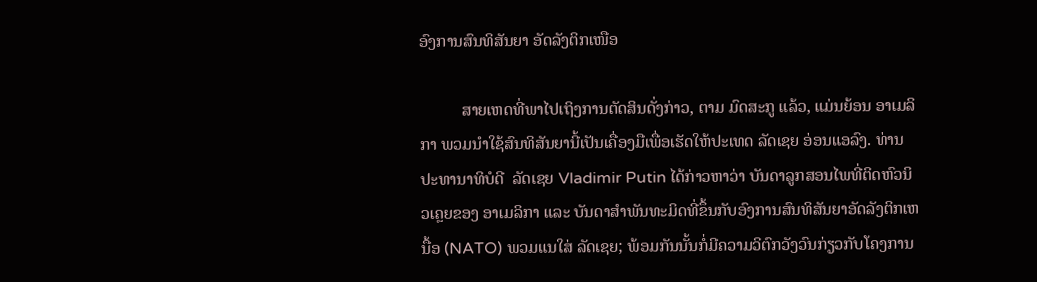ອົງການສົນທິສັນຍາ ອັດລັງຕິກເໜືອ

          ສາຍເຫດທີ່ພາໄປເຖິງການຕັດສິນດັ່ງກ່າວ, ຕາມ ມົດສະກູ ແລ້ວ, ແມ່ນຍ້ອນ ອາເມລິກາ ພວມນຳໃຊ້ສົນທິສັນຍານີ້ເປັນເຄື່ອງມືເພື່ອເຮັດໃຫ້ປະເທດ ລັດເຊຍ ອ່ອນແອລົງ. ທ່ານປະທານາທິບໍດີ  ລັດເຊຍ Vladimir Putin ໄດ້ກ່າວຫາວ່າ ບັນດາລູກສອນໄພທີ່ຕິດຫົວນິວເຄຼຍຂອງ ອາເມລິກາ ແລະ ບັນດາສຳພັນທະມິດທີ່ຂຶ້ນກັບອົງການສົນທິສັນຍາອັດລັງຕິກເຫນື້ອ (NATO) ພວມແນໃສ່ ລັດເຊຍ; ພ້ອມກັນນັ້ນກໍ່ມີຄວາມວິຕົກວັງວົນກ່ຽວກັບໂຄງການ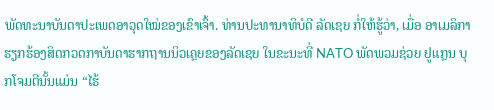ພັດທະນາບັນດາປະເພດອາວຸດໃໝ່ຂອງເຂົາເຈົ້າ. ທ່ານປະທານາທິບໍດີ ລັດເຊຍ ກໍ່ໃຫ້ຮູ້ວ່າ, ເມື່ອ ອາເມລິກາ ຮຽກຮ້ອງສິດກວດກາບັນດາຮາກຖານນິວເຄຼຍຂອງລັດເຊຍ ໃນຂະນະທີ່ NATO ພັດພວມຊ່ວຍ ຢູແກຼນ ບຸກໂຈມຕີນັ້ນແມ່ນ “ໄຮ້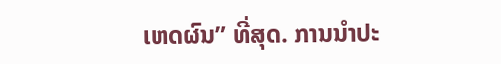ເຫດຜົນ” ທີ່ສຸດ. ການນຳປະ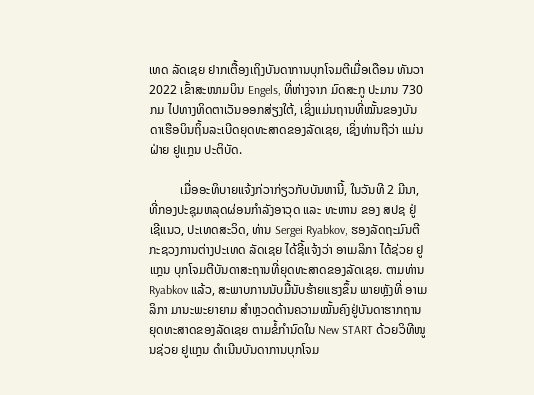ເທດ ລັດເຊຍ ຢາກເຕື້ອງເຖິງບັນດາການບຸກໂຈມຕີເມື່ອເດືອນ ທັນວາ 2022 ເຂົ້າສະໜາມບິນ Engels, ທີ່ຫ່າງຈາກ ມົດສະກູ ປະມານ 730 ກມ ໄປທາງທິດຕາເວັນອອກສ່ຽງໃຕ້, ເຊິ່ງແມ່ນຖານທີ່ໝັ້ນຂອງບັນດາເຮືອບິນຖິ້ນລະເບີດຍຸດທະສາດຂອງລັດເຊຍ, ເຊິ່ງທ່ານຖືວ່າ ແມ່ນຝ່າຍ ຢູແກຼນ ປະຕິບັດ.

          ເມື່ອອະທິບາຍແຈ້ງກ່ວາກ່ຽວກັບບັນຫານີ້, ໃນວັນທີ 2 ມີນາ, ທີ່ກອງປະຊຸມຫລຸດຜ່ອນກຳລັງອາວຸດ ແລະ ທະຫານ ຂອງ ສປຊ ຢູ່ ເຊີແນວ, ປະເທດສະວິດ, ທ່ານ Sergei Ryabkov, ຮອງລັດຖະມົນຕີກະຊວງການຕ່າງປະເທດ ລັດເຊຍ ໄດ້ຊີ້ແຈ້ງວ່າ ອາເມລິກາ ໄດ້ຊ່ວຍ ຢູແກຼນ ບຸກໂຈມຕີບັນດາສະຖານທີ່ຍຸດທະສາດຂອງລັດເຊຍ. ຕາມທ່ານ Ryabkov ແລ້ວ, ສະພາບການນັບມື້ນັບຮ້າຍແຮງຂຶ້ນ ພາຍຫຼັງທີ່ ອາເມລິກາ ມານະພະຍາຍາມ ສຳຫຼວດດ້ານຄວາມໝັ້ນຄົງຢູ່ບັນດາຮາກຖານຍຸດທະສາດຂອງລັດເຊຍ ຕາມຂໍ້ກຳນົດໃນ New START ດ້ວຍວິທີໜູນຊ່ວຍ ຢູແກຼນ ດຳເນີນບັນດາການບຸກໂຈມ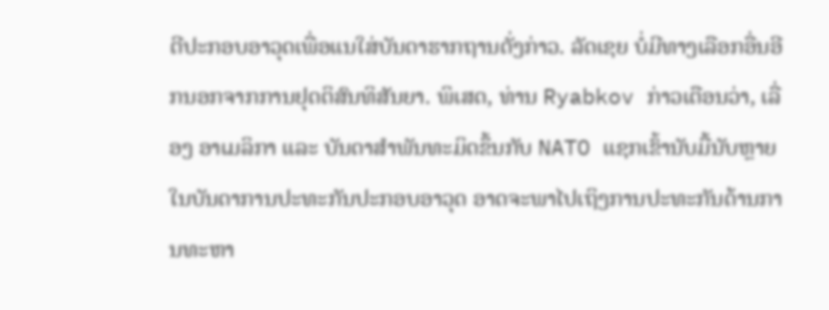ຕີປະກອບອາວຸດເພື່ອແນໃສ່ບັນດາຮາກຖານດັ່ງກ່າວ. ລັດເຊຍ ບໍ່ມີທາງເລືອກອື່ນອີກນອກຈາກການຢຸດຕິສົນທິສັນຍາ. ພິເສດ, ທ່ານ Ryabkov ກ່າວເຕືອນວ່າ, ເລື່ອງ ອາເມລິກາ ແລະ ບັນດາສຳພັນທະມິດຂຶ້ນກັບ NATO ແຊກເຂົ້ານັບມື້ນັບຫຼາຍໃນບັນດາການປະທະກັນປະກອບອາວຸດ ອາດຈະພາໄປເຖິງການປະທະກັນດ້ານການທະຫາ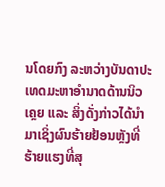ນໂດຍກົງ ລະຫວ່າງບັນດາປະເທດມະຫາອຳນາດດ້ານນິວເຄຼຍ ແລະ ສິ່ງດັ່ງກ່າວໄດ້ນຳມາເຊິ່ງຜົນຮ້າຍຢ້ອນຫຼັງທີ່ຮ້າຍແຮງທີ່ສຸ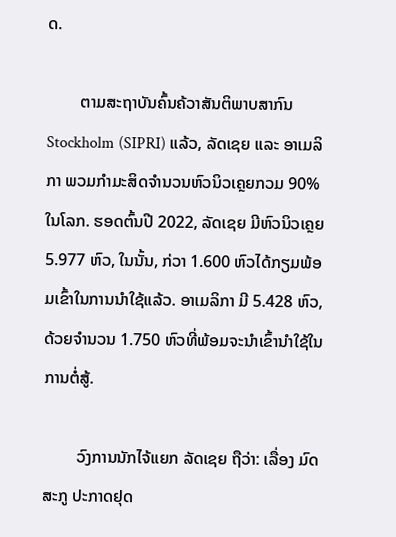ດ.

        ຕາມສະຖາບັນຄົ້ນຄ້ວາສັນຕິພາບສາກົນ Stockholm (SIPRI) ແລ້ວ, ລັດເຊຍ ແລະ ອາເມລິກາ ພວມກຳມະສິດຈຳນວນຫົວນິວເຄຼຍກວມ 90% ໃນໂລກ. ຮອດຕົ້ນປີ 2022, ລັດເຊຍ ມີຫົວນິວເຄຼຍ 5.977 ຫົວ, ໃນນັ້ນ, ກ່ວາ 1.600 ຫົວໄດ້ກຽມພ້ອມເຂົ້າໃນການນຳໃຊ້ແລ້ວ. ອາເມລິກາ ມີ 5.428 ຫົວ, ດ້ວຍຈຳນວນ 1.750 ຫົວທີ່ພ້ອມຈະນຳເຂົ້ານຳໃຊ້ໃນການຕໍ່ສູ້.

        ວົງການນັກໄຈ້ແຍກ ລັດເຊຍ ຖືວ່າ: ເລື່ອງ ມົດສະກູ ປະກາດຢຸດ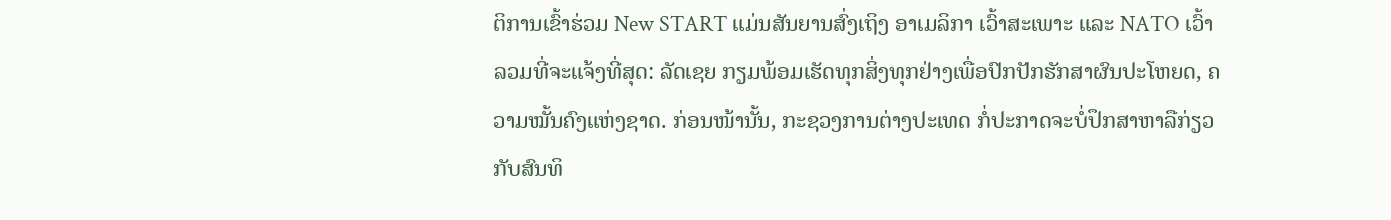ຕິການເຂົ້າຮ່ວມ New START ແມ່ນສັນຍານສົ່ງເຖິງ ອາເມລິກາ ເວົ້າສະເພາະ ແລະ NATO ເວົ້າລວມທີ່ຈະແຈ້ງທີ່ສຸດ: ລັດເຊຍ ກຽມພ້ອມເຮັດທຸກສິ່ງທຸກຢ່າງເພື່ອປົກປັກຮັກສາຜົນປະໂຫຍດ, ຄວາມໝັ້ນຄົງແຫ່ງຊາດ. ກ່ອນໜ້ານັ້ນ, ກະຊວງການຕ່າງປະເທດ ກໍ່ປະກາດຈະບໍ່ປຶກສາຫາລືກ່ຽວກັບສົນທິ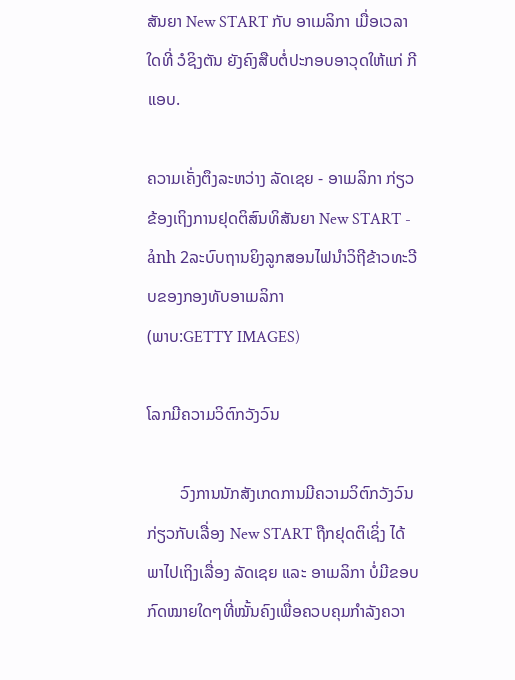ສັນຍາ New START ກັບ ອາເມລິກາ ເມື່ອເວລາໃດທີ່ ວໍຊິງຕັນ ຍັງຄົງສືບຕໍ່ປະກອບອາວຸດໃຫ້ແກ່ ກີແອບ.

ຄວາມເຄັ່ງຕຶງລະຫວ່າງ ລັດເຊຍ - ອາເມລິກາ ກ່ຽວຂ້ອງເຖິງການຢຸດຕິສົນທິສັນຍາ New START - ảnh 2ລະບົບຖານຍິງລູກສອນໄຟນຳວິຖີຂ້າວທະວີບຂອງກອງທັບອາເມລິກາ
(ພາບ:GETTY IMAGES)

ໂລກມີຄວາມວິຕົກວັງວົນ

        ວົງການນັກສັງເກດການມີຄວາມວິຕົກວັງວົນກ່ຽວກັບເລື່ອງ New START ຖືກຢຸດຕິເຊິ່ງ ໄດ້ພາໄປເຖິງເລື່ອງ ລັດເຊຍ ແລະ ອາເມລິກາ ບໍ່ມີຂອບກົດໝາຍໃດໆທີ່ໝັ້ນຄົງເພື່ອຄວບຄຸມກຳລັງຄວາ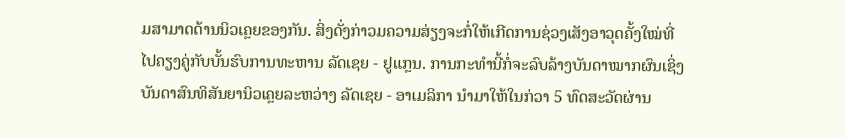ມສາມາດດ້ານນິວເຄຼຍຂອງກັນ. ສິ່ງດັ່ງກ່າວມຄວາມສ່ຽງຈະກໍ່ໃຫ້ເກີດການຊ່ວງເສັງອາວຸດຄັ້ງໃໝ່ທີ່ ໄປຄຽງຄູ່ກັບບັ້ນຮົບການທະຫານ ລັດເຊຍ - ຢູແກຼນ. ການກະທຳນີ້ກໍ່ຈະລົບລ້າງບັນດາໝາກຜົນເຊິ່ງບັນດາສົນທິສັນຍານິວເຄຼຍລະຫວ່າງ ລັດເຊຍ - ອາເມລິກາ ນຳມາໃຫ້ໃນກ່ວາ 5 ທົດສະວັດຜ່ານ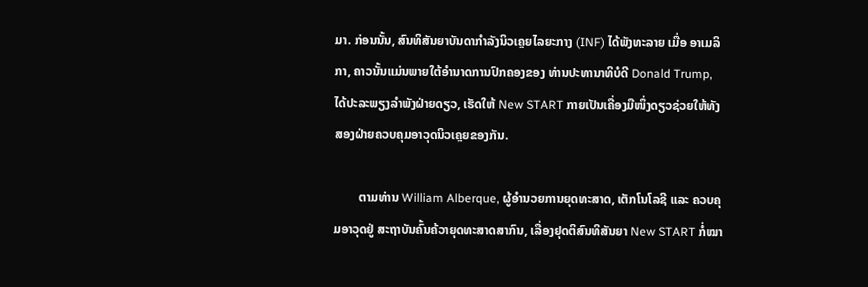ມາ. ກ່ອນນັ້ນ, ສົນທິສັນຍາບັນດາກຳລັງນິວເຄຼຍໄລຍະກາງ (INF) ໄດ້ພັງທະລາຍ ເມື່ອ ອາເມລິກາ, ຄາວນັ້ນແມ່ນພາຍໃຕ້ອຳນາດການປົກຄອງຂອງ ທ່ານປະທານາທິບໍດີ Donald Trump, ໄດ້ປະລະພຽງລຳພັງຝ່າຍດຽວ, ເຮັດໃຫ້ New START ກາຍເປັນເຄື່ອງມືໜຶ່ງດຽວຊ່ວຍໃຫ້ທັງສອງຝ່າຍຄວບຄຸມອາວຸດນິວເຄຼຍຂອງກັນ.

        ຕາມທ່ານ William Alberque, ຜູ້ອຳນວຍການຍຸດທະສາດ, ເຕັກໂນໂລຊີ ແລະ ຄວບຄຸມອາວຸດຢູ່ ສະຖາບັນຄົ້ນຄ້ວາຍຸດທະສາດສາກົນ, ເລື່ອງຢຸດຕິສົນທິສັນຍາ New START ກໍ່ໝາ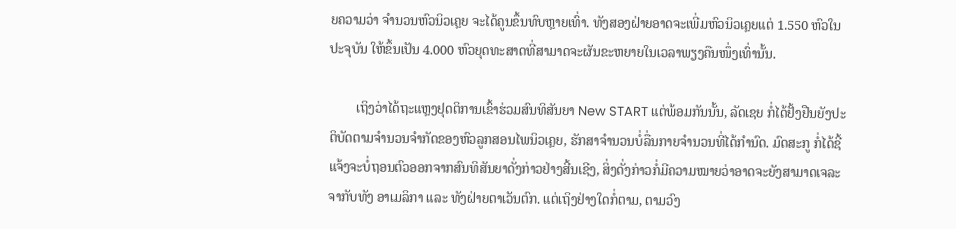ຍຄວາມວ່າ ຈຳນວນຫົວນິວເຄຼຍ ຈະໄດ້ຄູນຂຶ້ນທົບຫຼາຍເທົ່າ. ທັງສອງຝ່າຍອາດຈະເພີ່ມຫົວນິວເຄຼຍແຕ່ 1.550 ຫົວໃນປະຈຸບັນ ໃຫ້ຂຶ້ນເປັນ 4.000 ຫົວຍຸດທະສາດທີ່ສາມາດຈະຜັນຂະຫຍາຍໃນເວລາພຽງຄືນໜຶ່ງເທົ່ານັ້ນ.

        ເຖິງວ່າໄດ້ຖະແຫຼງຢຸດຕິການເຂົ້າຮ່ວມສົນທິສັນຍາ New START ແຕ່ພ້ອມກັນນັ້ນ, ລັດເຊຍ ກໍ່ໄດ້ຢັ້ງຢືນຍັງປະຕິບັດຕາມຈຳນວນຈຳກັດຂອງຫົວລູກສອນໄພນິວເຄຼຍ, ຮັກສາຈຳນວນບໍ່ລື່ນກາຍຈຳນວນທີ່ໄດ້ກຳນົດ. ມົດສະກູ ກໍ່ໄດ້ຊີ້ແຈ້ງຈະບໍ່ຖອນຕົວອອກຈາກສົນທິສັນຍາດັ່ງກ່າວຢ່າງສີ້ນເຊີງ, ສິ່ງດັ່ງກ່າວກໍ່ມີຄວາມໝາຍວ່າອາດຈະຍັງສາມາດເຈລະຈາກັບທັງ ອາເມລິກາ ແລະ ທັງຝ່າຍຕາເວັນຕົກ. ແຕ່ເຖິງຢ່າງໃດກໍ່ຕາມ, ຕາມວົງ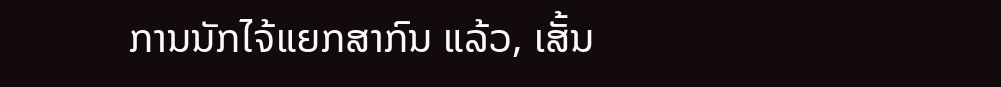ການນັກໄຈ້ແຍກສາກົນ ແລ້ວ, ເສັ້ນ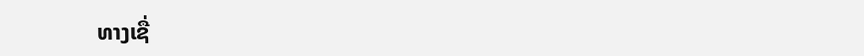ທາງເຊື່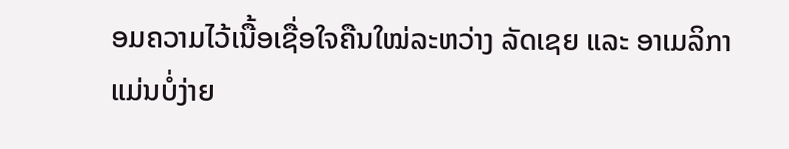ອມຄວາມໄວ້ເນື້ອເຊື່ອໃຈຄືນໃໝ່ລະຫວ່າງ ລັດເຊຍ ແລະ ອາເມລິກາ ແມ່ນບໍ່ງ່າຍ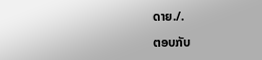ດາຍ./.

ຕອບກັບ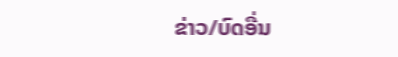ຂ່າວ/ບົດອື່ນ